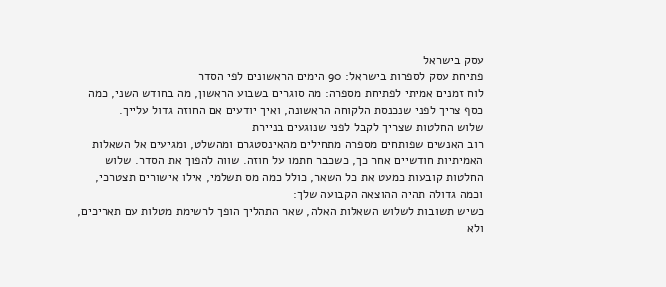עסק בישראל
פתיחת עסק לספרות בישראל: 90 הימים הראשונים לפי הסדר
לוח זמנים אמיתי לפתיחת מספרה: מה סוגרים בשבוע הראשון, מה בחודש השני, כמה כסף צריך לפני שנכנסת הלקוחה הראשונה, ואיך יודעים אם החוזה גדול עלייך.
שלוש החלטות שצריך לקבל לפני שנוגעים בניירת
רוב האנשים שפותחים מספרה מתחילים מהאינסטגרם ומהשלט, ומגיעים אל השאלות האמיתיות חודשיים אחר כך, כשכבר חתמו על חוזה. שווה להפוך את הסדר. שלוש החלטות קובעות כמעט את כל השאר, כולל כמה מס תשלמי, אילו אישורים תצטרכי, וכמה גדולה תהיה ההוצאה הקבועה שלך:
כשיש תשובות לשלוש השאלות האלה, שאר התהליך הופך לרשימת מטלות עם תאריכים, ולא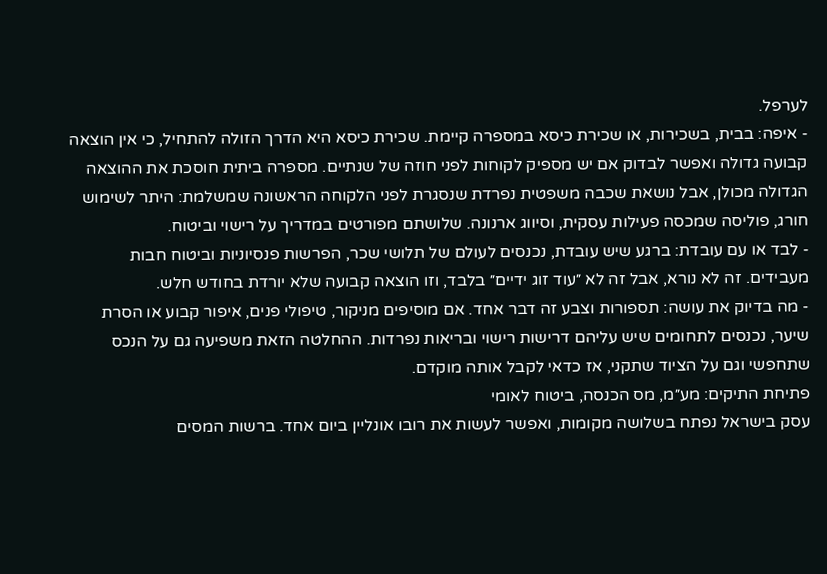לערפל.
- איפה: בבית, בשכירות, או שכירת כיסא במספרה קיימת. שכירת כיסא היא הדרך הזולה להתחיל, כי אין הוצאה קבועה גדולה ואפשר לבדוק אם יש מספיק לקוחות לפני חוזה של שנתיים. מספרה ביתית חוסכת את ההוצאה הגדולה מכולן, אבל נושאת שכבה משפטית נפרדת שנסגרת לפני הלקוחה הראשונה שמשלמת: היתר לשימוש חורג, פוליסה שמכסה פעילות עסקית, וסיווג ארנונה. שלושתם מפורטים במדריך על רישוי וביטוח.
- לבד או עם עובדת: ברגע שיש עובדת, נכנסים לעולם של תלושי שכר, הפרשות פנסיוניות וביטוח חבות מעבידים. זה לא נורא, אבל זה לא ״עוד זוג ידיים״ בלבד, וזו הוצאה קבועה שלא יורדת בחודש חלש.
- מה בדיוק את עושה: תספורות וצבע זה דבר אחד. אם מוסיפים מניקור, טיפולי פנים, איפור קבוע או הסרת שיער, נכנסים לתחומים שיש עליהם דרישות רישוי ובריאות נפרדות. ההחלטה הזאת משפיעה גם על הנכס שתחפשי וגם על הציוד שתקני, אז כדאי לקבל אותה מוקדם.
פתיחת התיקים: מע״מ, מס הכנסה, ביטוח לאומי
עסק בישראל נפתח בשלושה מקומות, ואפשר לעשות את רובו אונליין ביום אחד. ברשות המסים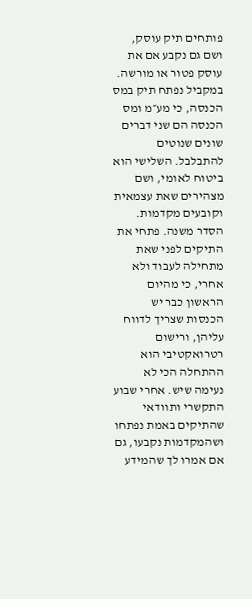פותחים תיק עוסק, ושם גם נקבע אם את עוסק פטור או מורשה. במקביל נפתח תיק במס הכנסה, כי מע״מ ומס הכנסה הם שני דברים שונים שנוטים להתבלבל. השלישי הוא ביטוח לאומי, ושם מצהירים שאת עצמאית וקובעים מקדמות.
הסדר משנה. פתחי את התיקים לפני שאת מתחילה לעבוד ולא אחרי, כי מהיום הראשון כבר יש הכנסות שצריך לדווח עליהן, ורישום רטרואקטיבי הוא ההתחלה הכי לא נעימה שיש. אחרי שבוע התקשרי ותוודאי שהתיקים באמת נפתחו ושהמקדמות נקבעו, גם אם אמרו לך שהמידע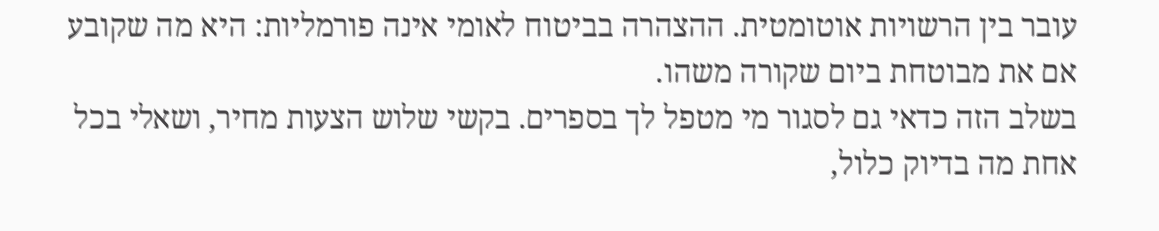עובר בין הרשויות אוטומטית. ההצהרה בביטוח לאומי אינה פורמליות: היא מה שקובע אם את מבוטחת ביום שקורה משהו.
בשלב הזה כדאי גם לסגור מי מטפל לך בספרים. בקשי שלוש הצעות מחיר, ושאלי בכל אחת מה בדיוק כלול,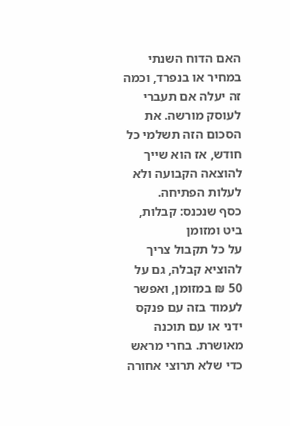האם הדוח השנתי במחיר או בנפרד, וכמה זה יעלה אם תעברי לעוסק מורשה. את הסכום הזה תשלמי כל חודש, אז הוא שייך להוצאה הקבועה ולא לעלות הפתיחה.
כסף שנכנס: קבלות, ביט ומזומן
על כל תקבול צריך להוציא קבלה, גם על 50 ₪ במזומן, ואפשר לעמוד בזה עם פנקס ידני או עם תוכנה מאושרת. בחרי מראש כדי שלא תרוצי אחורה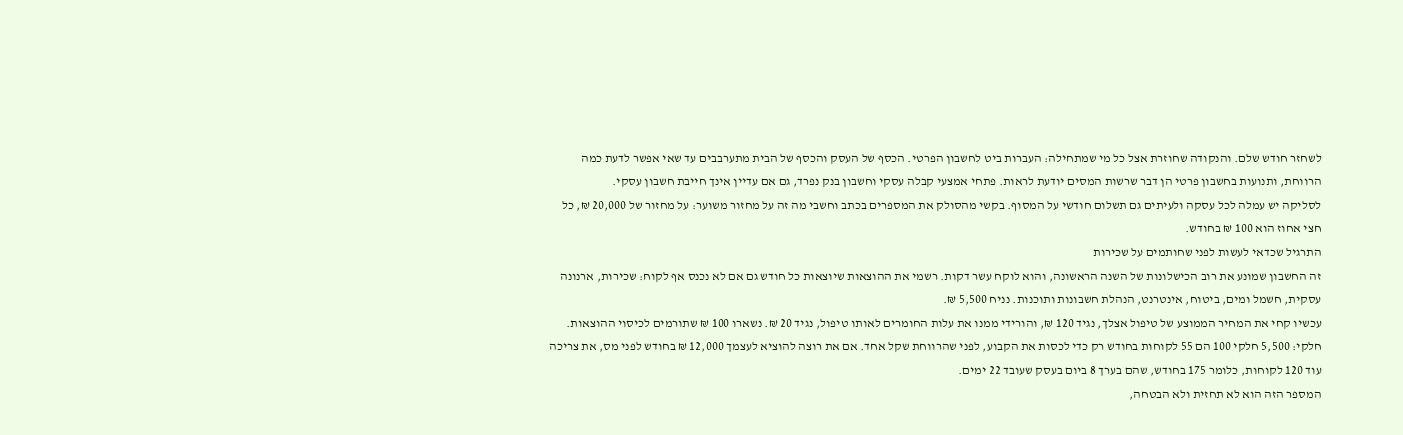לשחזר חודש שלם. והנקודה שחוזרת אצל כל מי שמתחילה: העברות ביט לחשבון הפרטי. הכסף של העסק והכסף של הבית מתערבבים עד שאי אפשר לדעת כמה הרווחת, ותנועות בחשבון פרטי הן דבר שרשות המסים יודעת לראות. פתחי אמצעי קבלה עסקי וחשבון בנק נפרד, גם אם עדיין אינך חייבת חשבון עסקי.
לסליקה יש עמלה לכל עסקה ולעיתים גם תשלום חודשי על המסוף. בקשי מהסולק את המספרים בכתב וחשבי מה זה על מחזור משוער: על מחזור של 20,000 ₪, כל חצי אחוז הוא 100 ₪ בחודש.
התרגיל שכדאי לעשות לפני שחותמים על שכירות
זה החשבון שמונע את רוב הכישלונות של השנה הראשונה, והוא לוקח עשר דקות. רשמי את ההוצאות שיוצאות כל חודש גם אם לא נכנס אף לקוח: שכירות, ארנונה עסקית, חשמל ומים, ביטוח, אינטרנט, הנהלת חשבונות ותוכנות. נניח 5,500 ₪.
עכשיו קחי את המחיר הממוצע של טיפול אצלך, נגיד 120 ₪, והורידי ממנו את עלות החומרים לאותו טיפול, נגיד 20 ₪. נשארו 100 ₪ שתורמים לכיסוי ההוצאות. חלקי: 5,500 חלקי 100 הם 55 לקוחות בחודש רק כדי לכסות את הקבוע, לפני שהרווחת שקל אחד. אם את רוצה להוציא לעצמך 12,000 ₪ בחודש לפני מס, את צריכה עוד 120 לקוחות, כלומר 175 בחודש, שהם בערך 8 ביום בעסק שעובד 22 ימים.
המספר הזה הוא לא תחזית ולא הבטחה,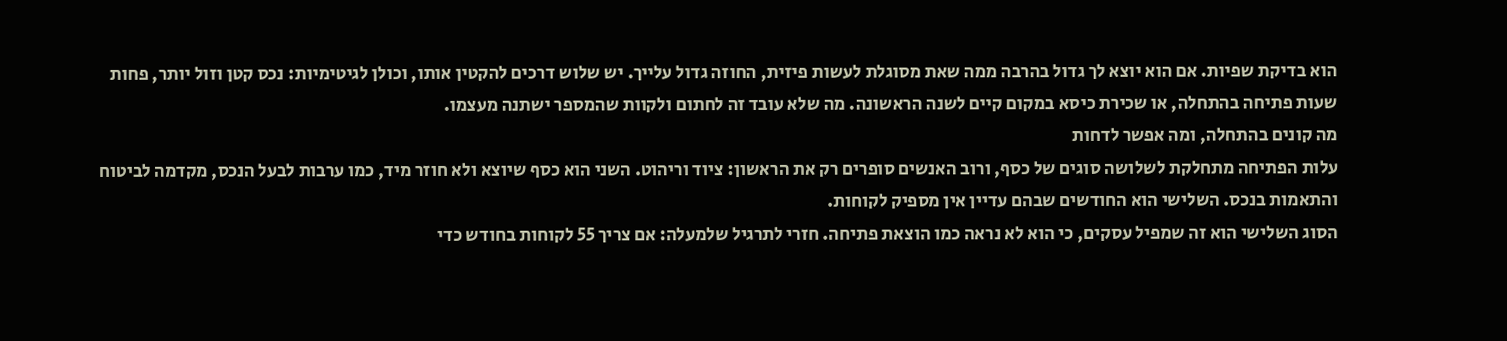הוא בדיקת שפיות. אם הוא יוצא לך גדול בהרבה ממה שאת מסוגלת לעשות פיזית, החוזה גדול עלייך. יש שלוש דרכים להקטין אותו, וכולן לגיטימיות: נכס קטן וזול יותר, פחות שעות פתיחה בהתחלה, או שכירת כיסא במקום קיים לשנה הראשונה. מה שלא עובד זה לחתום ולקוות שהמספר ישתנה מעצמו.
מה קונים בהתחלה, ומה אפשר לדחות
עלות הפתיחה מתחלקת לשלושה סוגים של כסף, ורוב האנשים סופרים רק את הראשון: ציוד וריהוט. השני הוא כסף שיוצא ולא חוזר מיד, כמו ערבות לבעל הנכס, מקדמה לביטוח והתאמות בנכס. השלישי הוא החודשים שבהם עדיין אין מספיק לקוחות.
הסוג השלישי הוא זה שמפיל עסקים, כי הוא לא נראה כמו הוצאת פתיחה. חזרי לתרגיל שלמעלה: אם צריך 55 לקוחות בחודש כדי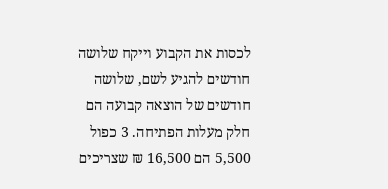לכסות את הקבוע וייקח שלושה חודשים להגיע לשם, שלושה חודשים של הוצאה קבועה הם חלק מעלות הפתיחה. 3 כפול 5,500 הם 16,500 ₪ שצריכים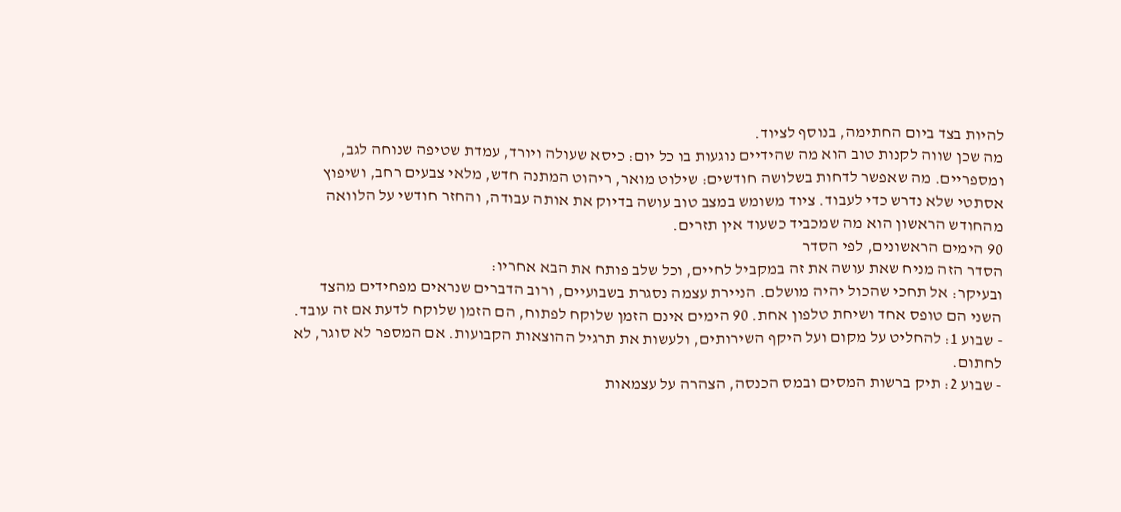להיות בצד ביום החתימה, בנוסף לציוד.
מה שכן שווה לקנות טוב הוא מה שהידיים נוגעות בו כל יום: כיסא שעולה ויורד, עמדת שטיפה שנוחה לגב, ומספריים. מה שאפשר לדחות בשלושה חודשים: שילוט מואר, ריהוט המתנה חדש, מלאי צבעים רחב, ושיפוץ אסתטי שלא נדרש כדי לעבוד. ציוד משומש במצב טוב עושה בדיוק את אותה עבודה, והחזר חודשי על הלוואה מהחודש הראשון הוא מה שמכביד כשעוד אין תזרים.
90 הימים הראשונים, לפי הסדר
הסדר הזה מניח שאת עושה את זה במקביל לחיים, וכל שלב פותח את הבא אחריו:
ובעיקר: אל תחכי שהכול יהיה מושלם. הניירת עצמה נסגרת בשבועיים, ורוב הדברים שנראים מפחידים מהצד השני הם טופס אחד ושיחת טלפון אחת. 90 הימים אינם הזמן שלוקח לפתוח, הם הזמן שלוקח לדעת אם זה עובד.
- שבוע 1: להחליט על מקום ועל היקף השירותים, ולעשות את תרגיל ההוצאות הקבועות. אם המספר לא סוגר, לא לחתום.
- שבוע 2: תיק ברשות המסים ובמס הכנסה, הצהרה על עצמאות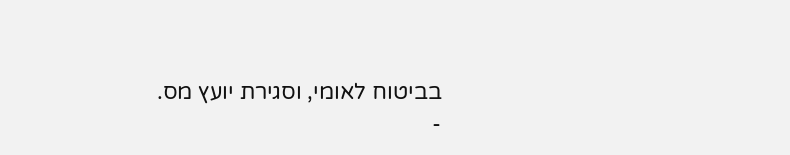בביטוח לאומי, וסגירת יועץ מס.
-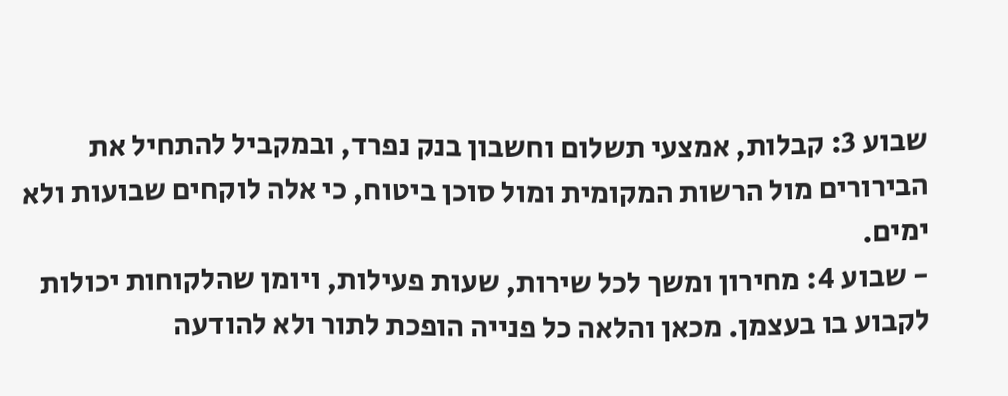שבוע 3: קבלות, אמצעי תשלום וחשבון בנק נפרד, ובמקביל להתחיל את הבירורים מול הרשות המקומית ומול סוכן ביטוח, כי אלה לוקחים שבועות ולא ימים.
- שבוע 4: מחירון ומשך לכל שירות, שעות פעילות, ויומן שהלקוחות יכולות לקבוע בו בעצמן. מכאן והלאה כל פנייה הופכת לתור ולא להודעה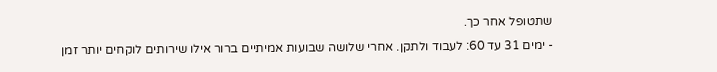שתטופל אחר כך.
- ימים 31 עד 60: לעבוד ולתקן. אחרי שלושה שבועות אמיתיים ברור אילו שירותים לוקחים יותר זמן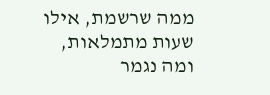ממה שרשמת, אילו שעות מתמלאות, ומה נגמר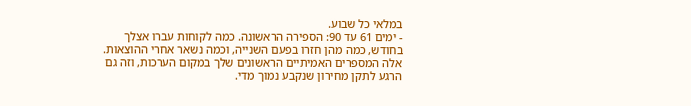במלאי כל שבוע.
- ימים 61 עד 90: הספירה הראשונה. כמה לקוחות עברו אצלך בחודש, כמה מהן חזרו בפעם השנייה, וכמה נשאר אחרי ההוצאות. אלה המספרים האמיתיים הראשונים שלך במקום הערכות, וזה גם הרגע לתקן מחירון שנקבע נמוך מדי.